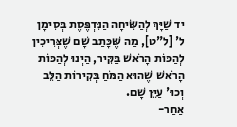יד שַׁיָּךְ לְהַשִּׂיחָה הַנִּדְפֶּסֶת בְּסִימָן ל' [ל"ט], מַה שֶּׁכָּתַב שָׁם שֶׁצְּרִיכִין לְהַכּוֹת הָרֹאשׁ בַּקִּיר, הַיְנוּ לְהַכּוֹת הָרֹאשׁ שֶׁהוּא הַמֹּחַ בְּקִירוֹת הַלֵּב וְכוּ' עַיֵּן שָׁם.
אַחַר-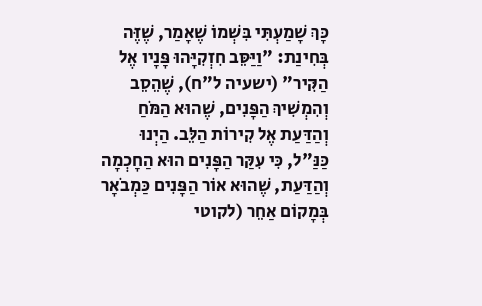כָּךְ שָׁמַעְתִּי בִּשְׁמוֹ שֶׁאָמַר, שֶׁזֶּה בְּחִינַת: "וַיַּסֵּב חִזְקִיָּהוּ פָּנָיו אֶל הַקִּיר" (ישעיה ל"ח), שֶׁהֵסֵב וְהִמְשִׁיךְ הַפָּנִים, שֶׁהוּא הַמֹּחַ וְהַדַּעַת אֶל קִירוֹת הַלֵּב. הַיְנוּ כַּנַּ"ל, כִּי עִקַּר הַפָּנִים הוּא הַחָכְמָה וְהַדַּעַת, שֶׁהוּא אוֹר הַפָּנִים כַּמְבֹאָר בְּמָקוֹם אַחֵר (לקוטי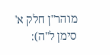מוהר"ן חלק א' סימן ל"ה):